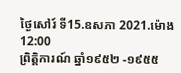ថ្ងៃសៅរ៍ ទី15.ឧសភា 2021.ម៉ោង 12:00
ព្រិត្ដិការណ៍ ឆ្នាំ១៩៥២ -១៩៥៥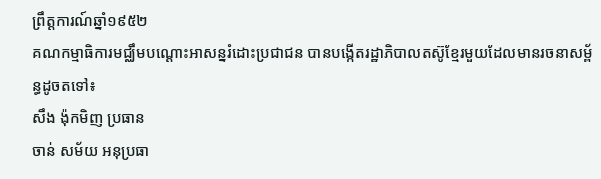ព្រឹត្ដការណ៍ឆ្នាំ១៩៥២
គណកម្មាធិការមជ្ឈឹមបណ្ដោះអាសន្នរំដោះប្រជាជន បានបង្កើតរដ្ឋាភិបាលតស៊ូខ្មែរមួយដែលមានរចនាសម្ព័ន្ធដូចតទៅ៖
សឹង ង៉ុកមិញ ប្រធាន
ចាន់ សម័យ អនុប្រធា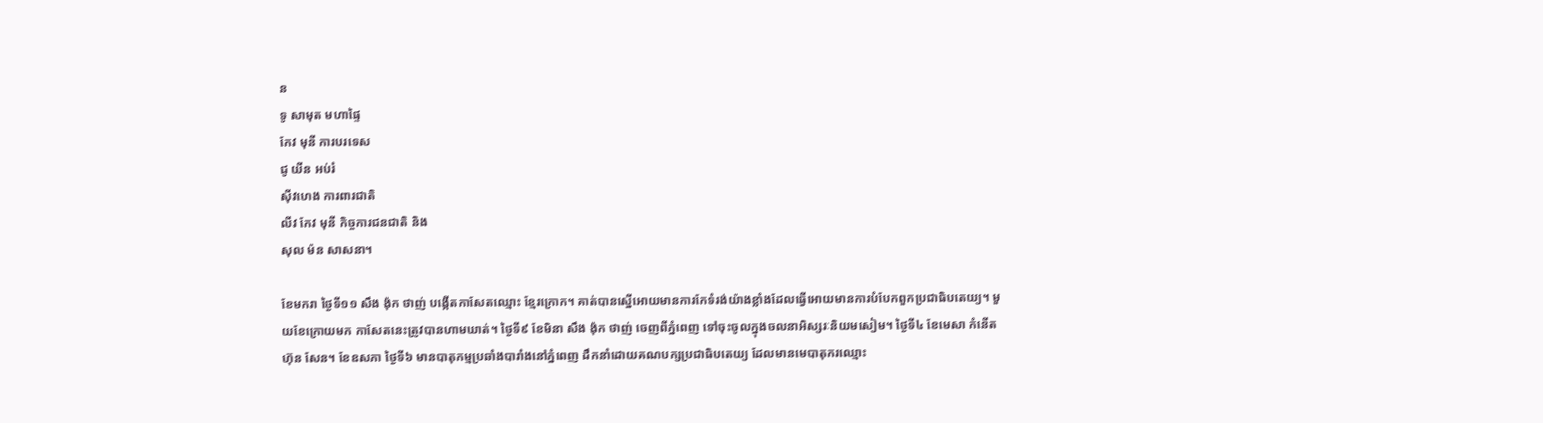ន
ទូ សាមុត មហាផ្ទៃ
កែវ មុនី ការបរទេស
ជូ យីន អប់រំ
ស៊ីវហេង ការពារជាតិ
លីវ កែវ មុនី កិច្ចការជនជាតិ និង
សុល ម៉ន សាសនា។

ខែមករា ថ្ងៃទី១១ សឹង ង៉ុក ថាញ់ បង្កើតកាសែតឈ្មោះ ខ្មែរក្រោក។ គាត់បានស្នើអោយមានការកែទំរង់យ៉ាងខ្លាំងដែលធ្វើអោយមានការបំបែកពួកប្រជាធិបតេយ្យ។ មួយខែក្រោយមក កាសែតនេះត្រូវបានហាមឃាត់។ ថ្ងៃទី៩ ខែមិនា សឹង ង៉ុក ថាញ់ ចេញពីភ្នំពេញ ទៅចុះចូលក្នុងចលនាអិស្សរៈនិយមសៀម។ ថ្ងៃទី៤ ខែមេសា កំនើតហ៊ុន សែន។ ខែឧសភា ថ្ងៃទី៦ មានបាតុកម្មប្រឆាំងបារាំងនៅភ្នំពេញ ដឹកនាំដោយគណបក្សប្រជាធិបតេយ្យ ដែលមានមេបាតុករឈ្មោះ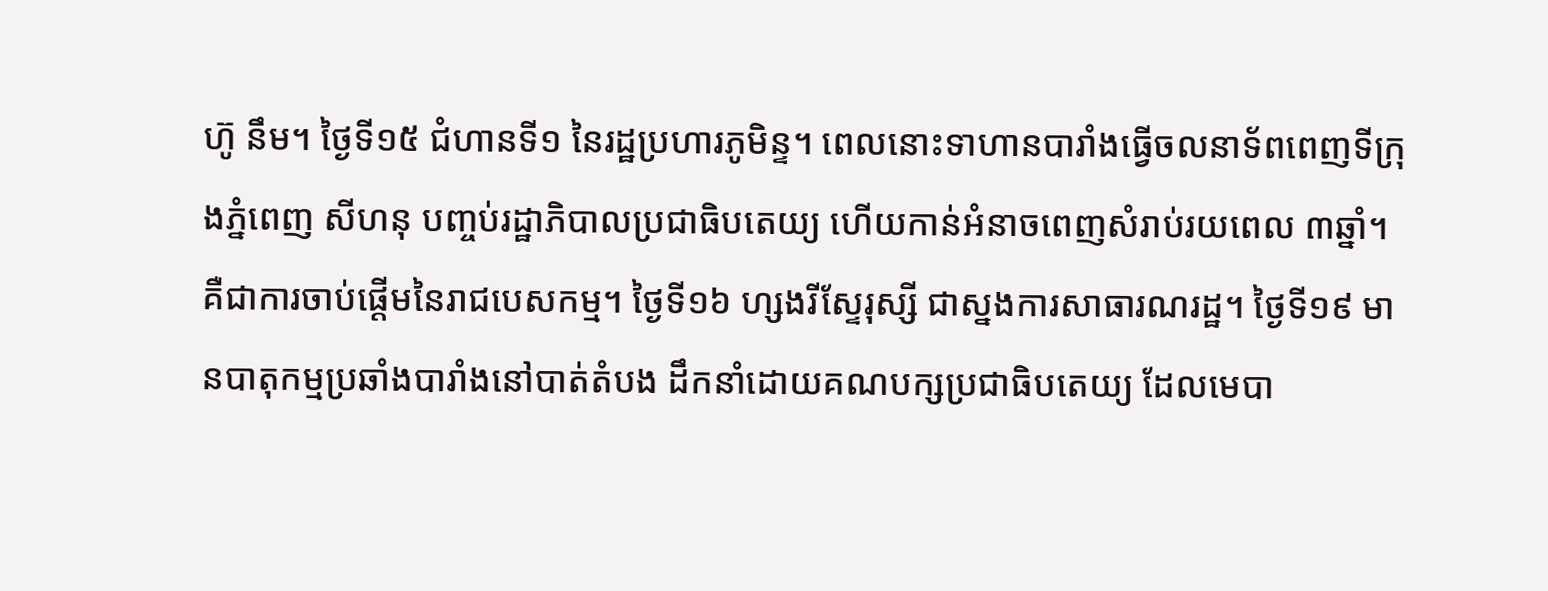ហ៊ូ នឹម។ ថ្ងៃទី១៥ ជំហានទី១ នៃរដ្ឋប្រហារភូមិន្ទ។ ពេលនោះទាហានបារាំងធ្វើចលនាទ័ពពេញទីក្រុងភ្នំពេញ សីហនុ បញ្ចប់រដ្ឋាភិបាលប្រជាធិបតេយ្យ ហើយកាន់អំនាចពេញសំរាប់រយពេល ៣ឆ្នាំ។ គឺជាការចាប់ផ្ដើមនៃរាជបេសកម្ម។ ថ្ងៃទី១៦ ហ្សងរីស្ទែរុស្សី ជាស្នងការសាធារណរដ្ឋ។ ថ្ងៃទី១៩ មានបាតុកម្មប្រឆាំងបារាំងនៅបាត់តំបង ដឹកនាំដោយគណបក្សប្រជាធិបតេយ្យ ដែលមេបា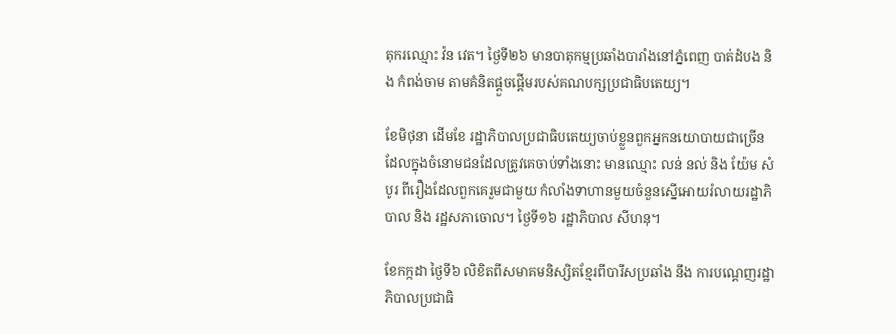តុករឈ្មោះ វ៉ន វេត។ ថ្ងៃទី២៦ មានបាតុកម្មប្រឆាំងបារាំងនៅភ្នំពេញ បាត់ដំបង និង កំពង់ចាម តាមគំនិតផ្ដួចផ្ដើមរបស់គណបក្សប្រជាធិបតេយ្យ។

ខែមិថុនា ដើមខែ រដ្ឋាភិបាលប្រជាធិបតេយ្យចាប់ខ្លួនពួកអ្នកនយោបាយជាច្រើន ដែលក្នុងចំនោមជនដែលត្រូវគេចាប់ទាំងនោះ មានឈ្មោះ លន់ នល់ និង យ៉ែម សំបូរ ពីរឿងដែលពួកគេរួមជាមួយ កំលាំងទាហានមួយចំនួនស្នើអោយរំលាយរដ្ឋាភិបាល និង រដ្ឋសភាចោល។ ថ្ងៃទី១៦ រដ្ឋាភិបាល សីហនុ។

ខែកក្កដា ថ្ងៃទី៦ លិខិតពីសមាគមនិស្សិតខ្មែរពីបារីសប្រឆាំង នឹង ការបណ្ដេញរដ្ឋាភិបាលប្រជាធិ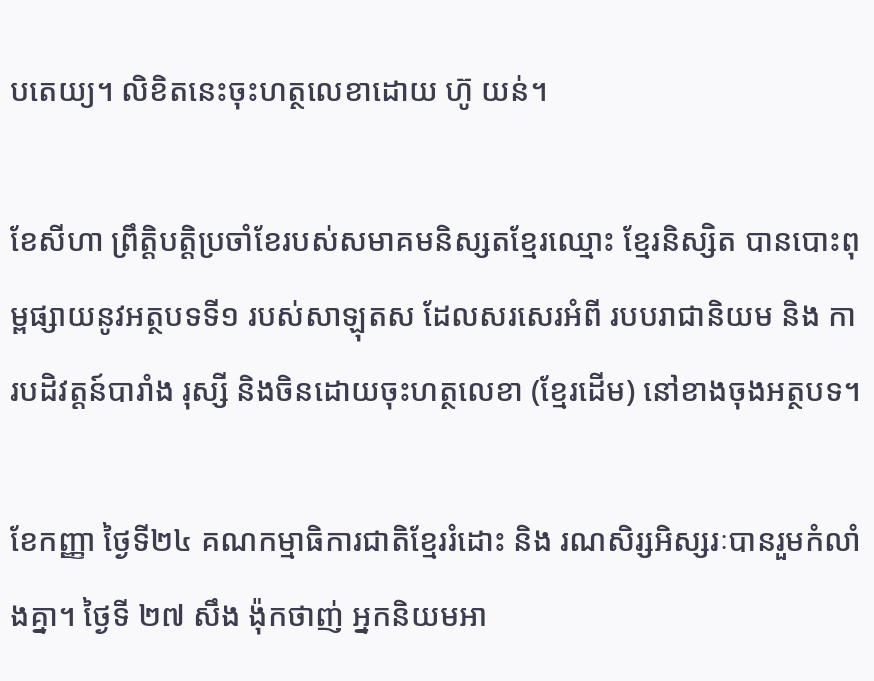បតេយ្យ។ លិខិតនេះចុះហត្ថលេខាដោយ ហ៊ូ យន់។

ខែសីហា ព្រឹត្ដិបត្ដិប្រចាំខែរបស់សមាគមនិស្សតខ្មែរឈ្មោះ ខ្មែរនិស្សិត បានបោះពុម្ពផ្សាយនូវអត្ថបទទី១ របស់សាឡុតស ដែលសរសេរអំពី របបរាជានិយម និង ការបដិវត្ដន៍បារាំង រុស្សី និងចិនដោយចុះហត្ថលេខា (ខ្មែរដើម) នៅខាងចុងអត្ថបទ។

ខែកញ្ញា ថ្ងៃទី២៤ គណកម្មាធិការជាតិខ្មែររំដោះ និង រណសិរ្សអិស្សរៈបានរួមកំលាំងគ្នា។ ថ្ងៃទី ២៧ សឹង ង៉ុកថាញ់ អ្នកនិយមអា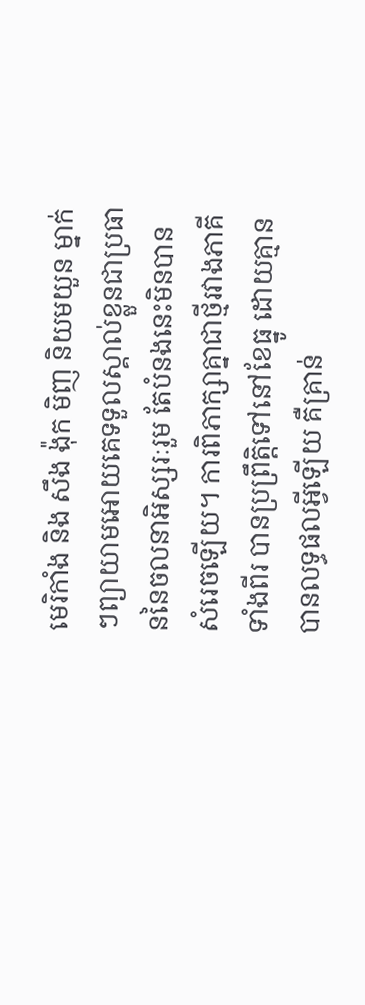មេរិកាំង និង សឹង ង៉ុក មិញ និយមយួន ម្នាក់ៗព្យាយាមអោយគេទទួលស្គាល់ខ្លួនជាប្រធាននៃចលនាអិស្សរៈរួម តែបំនងនេះមិនបានសំរេចឡើយ។ ការពិភាក្សាគ្នាជាថ្មីរវាងភាគីទាំងពីរ បានប្រព្រឹត្ដិទៅនៅខែធ្នូ ដោយគ្មានបានលទ្ធផលអ្វីឡើយ គឺគ្រាន់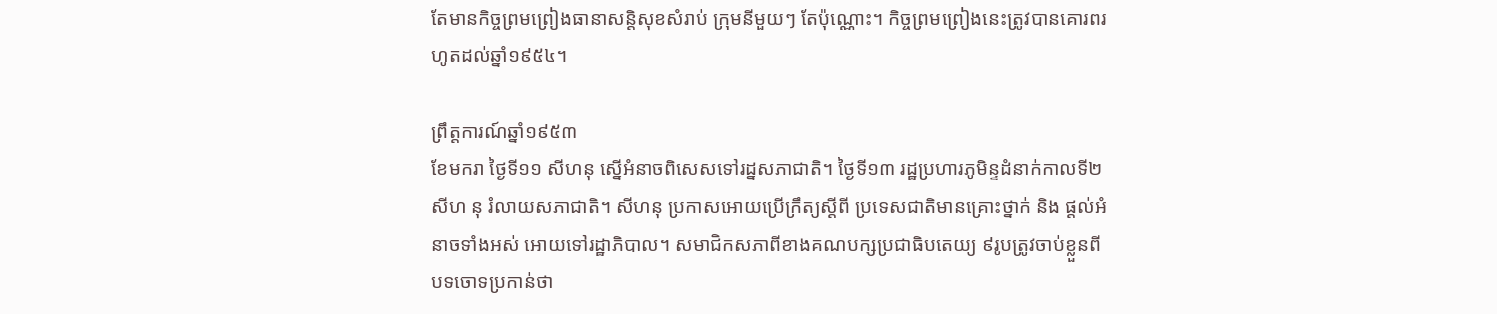តែមានកិច្ចព្រមព្រៀងធានាសន្ដិសុខសំរាប់ ក្រុមនីមួយៗ តែប៉ុណ្ណោះ។ កិច្ចព្រមព្រៀងនេះត្រូវបានគោរពរហូតដល់ឆ្នាំ១៩៥៤។

ព្រឹត្ដការណ៍ឆ្នាំ១៩៥៣
ខែមករា ថ្ងៃទី១១ សីហនុ ស្នើអំនាចពិសេសទៅរដ្នសភាជាតិ។ ថ្ងៃទី១៣ រដ្ឋប្រហារភូមិន្ទដំនាក់កាលទី២ សីហ នុ រំលាយសភាជាតិ។ សីហនុ ប្រកាសអោយប្រើក្រឹត្យស្ដីពី ប្រទេសជាតិមានគ្រោះថ្នាក់ និង ផ្ដល់អំនាចទាំងអស់ អោយទៅរដ្ឋាភិបាល។ សមាជិកសភាពីខាងគណបក្សប្រជាធិបតេយ្យ ៩រូបត្រូវចាប់ខ្លួនពីបទចោទប្រកាន់ថា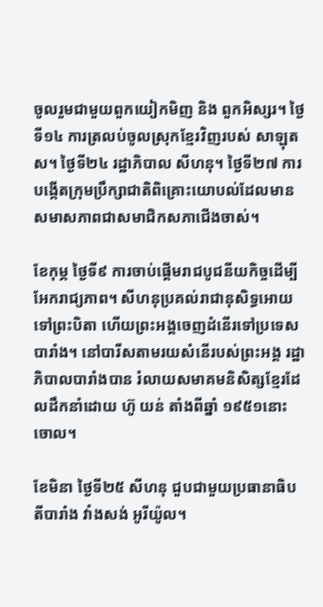ចូលរួមជាមួយពួកយៀកមិញ និង ពួកអិស្សរ។ ថ្ងៃទី១៤ ការត្រលប់ចូលស្រុកខ្មែរវិញរបស់ សាឡុត ស។ ថ្ងៃទី២៤ រដ្ឋាភិបាល សីហនុ។ ថ្ងៃទី២៧ ការបង្កើតក្រុមប្រឹក្សាជាតិពិគ្រោះយោបល់ដែលមានសមាសភាពជាសមាជិកសភាជើងចាស់។

ខែកុម្ភ ថ្ងៃទី៩ ការចាប់ផ្ដើមរាជបូជនីយកិច្ចដើម្បីអែករាជ្យភាព។ សីហនុប្រគល់រាជានុសិទ្ធអោយទៅព្រះបិតា ហើយព្រះអង្គចេញដំនើរទៅប្រទេសបារាំង។ នៅបារីសតាមរយសំនើរបស់ព្រះអង្គ រដ្ឋាភិបាលបារាំងបាន រំលាយសមាគមនិសិត្សខ្មែរដែលដឹកនាំដោយ ហ៊ូ យន់ តាំងពីឆ្នាំ ១៩៥១នោះចោល។

ខែមិនា ថ្ងៃទី២៥ សីហនុ ជួបជាមួយប្រធានាធិបតីបារាំង វាំងសង់ អូរីយ៉ូល។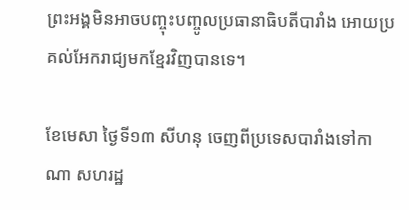ព្រះអង្គមិនអាចបញ្ចុះបញ្ចូលប្រធានាធិបតីបារាំង អោយប្រគល់អែករាជ្យមកខ្មែរវិញបានទេ។

ខែមេសា ថ្ងៃទី១៣ សីហនុ ចេញពីប្រទេសបារាំងទៅកាណា សហរដ្ឋ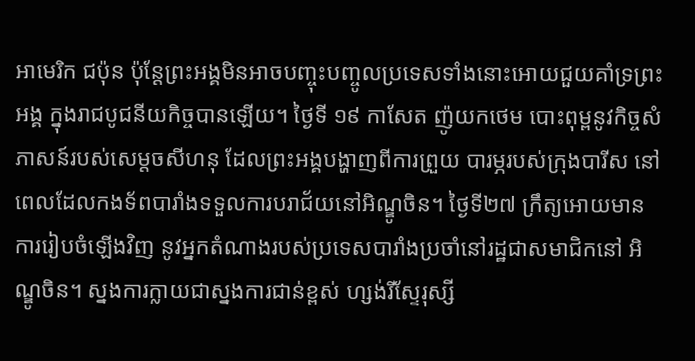អាមេរិក ជប៉ុន ប៉ុន្ដែព្រះអង្គមិនអាចបញ្ចុះបញ្ចូលប្រទេសទាំងនោះអោយជួយគាំទ្រព្រះអង្គ ក្នុងរាជបូជនីយកិច្ចបានឡើយ។ ថ្ងៃទី ១៩ កាសែត ញ៉ូយកថេម បោះពុម្ពនូវកិច្ចសំភាសន៍របស់សេម្ដចសីហនុ ដែលព្រះអង្គបង្ហាញពីការព្រួយ បារម្ភរបស់ក្រុងបារីស នៅពេលដែលកងទ័ពបារាំងទទួលការបរាជ័យនៅអិណ្ឌូចិន។ ថ្ងៃទី២៧ ក្រឹត្យអោយមានការរៀបចំឡើងវិញ នូវអ្នកតំណាងរបស់ប្រទេសបារាំងប្រចាំនៅរដ្ឋជាសមាជិកនៅ អិណ្ឌូចិន។ ស្នងការក្លាយជាស្នងការជាន់ខ្ពស់ ហ្សង់រីស្ទែរុស្សី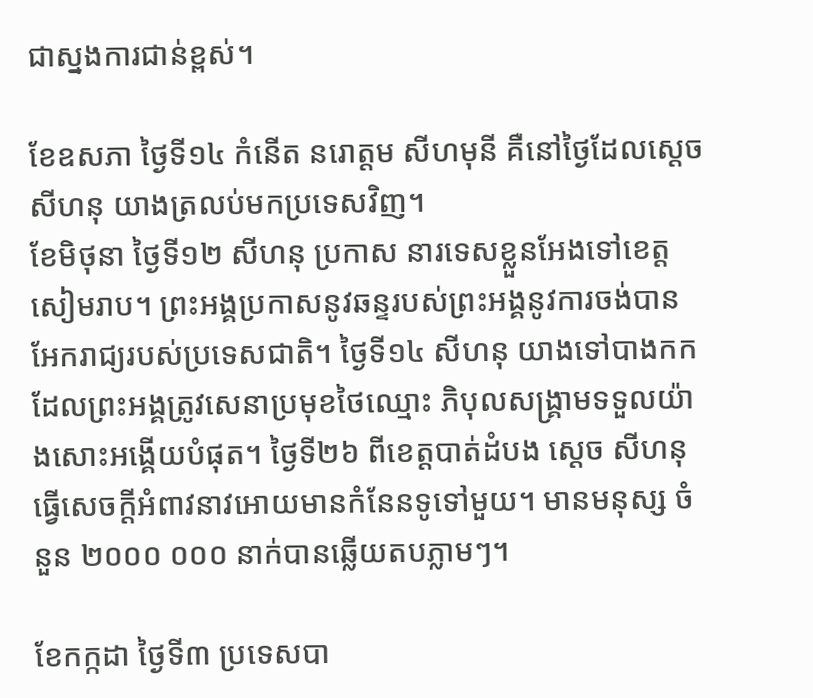ជាស្នងការជាន់ខ្ពស់។

ខែឧសភា ថ្ងៃទី១៤ កំនើត នរោត្ដម សីហមុនី គឺនៅថ្ងៃដែលស្ដេចសីហនុ យាងត្រលប់មកប្រទេសវិញ។
ខែមិថុនា ថ្ងៃទី១២ សីហនុ ប្រកាស នារទេសខ្លួនអែងទៅខេត្ដសៀមរាប។ ព្រះអង្គប្រកាសនូវឆន្ទរបស់ព្រះអង្គនូវការចង់បានអែករាជ្យរបស់ប្រទេសជាតិ។ ថ្ងៃទី១៤ សីហនុ យាងទៅបាងកក ដែលព្រះអង្គត្រូវសេនាប្រមុខថៃឈ្មោះ ភិបុលសង្រ្គាមទទួលយ៉ាងសោះអង្គើយបំផុត។ ថ្ងៃទី២៦ ពីខេត្ដបាត់ដំបង ស្ដេច សីហនុ ធ្វើសេចក្ដីអំពាវនាវអោយមានកំនែនទូទៅមួយ។ មានមនុស្ស ចំនួន ២០០០ ០០០ នាក់បានឆ្លើយតបភ្លាមៗ។

ខែកក្កដា ថ្ងៃទី៣ ប្រទេសបា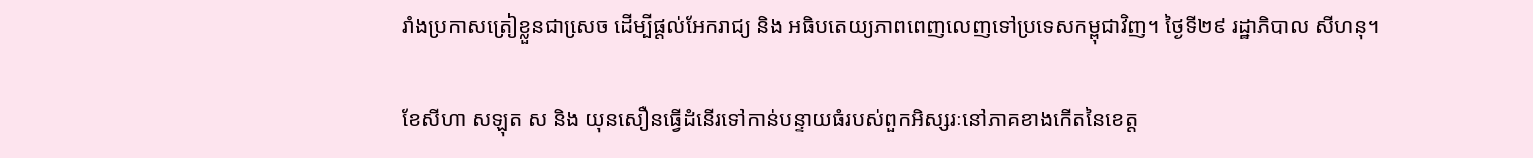រាំងប្រកាសត្រៀខ្លួនជាសេ្រច ដើម្បីផ្ដល់អែករាជ្យ និង អធិបតេយ្យភាពពេញលេញទៅប្រទេសកម្ពុជាវិញ។ ថ្ងៃទី២៩ រដ្ឋាភិបាល សីហនុ។

ខែសីហា សឡុត ស និង យុនសឿនធ្វើដំនើរទៅកាន់បន្ទាយធំរបស់ពួកអិស្សរៈនៅភាគខាងកើតនៃខេត្ដ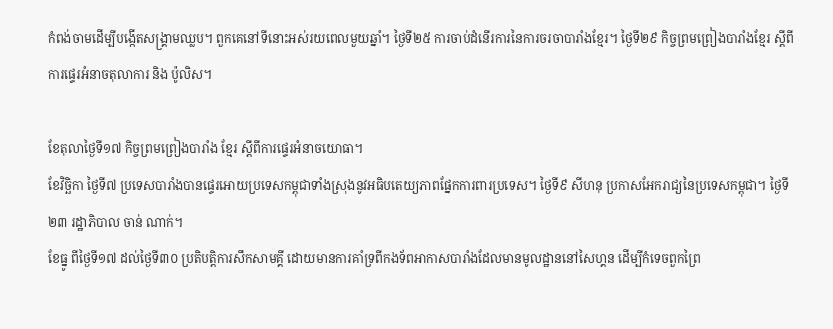កំពង់ចាមដើម្បីបង្កើតសង្រ្គាមឈ្លប។ ពួកគេនៅទីនោះអស់រយពេលមួយឆ្នាំ។ ថ្ងៃទី២៥ ការចាប់ដំនើរការនៃការចរចាបារាំងខ្មែរ។ ថ្ងៃទី២៩ កិច្ចព្រមព្រៀងបារាំងខ្មែរ ស្ដីពីការផ្ទេរអំនាចតុលាការ និង ប៉ូលិស។

ខែតុលាថ្ងៃទី១៧ កិច្ចព្រមព្រៀងបារាំង ខ្មែរ ស្ដីពីការផ្ទេរអំនាចយោធា។
ខែវិច្ឆិកា ថ្ងៃទី៧ ប្រទេសបារាំងបានផ្ទេរអោយប្រទេសកម្ពុជាទាំងស្រុងនូវអធិបតេយ្យភាពផ្នែកការពារប្រទេស។ ថ្ងៃទី៩ សីហនុ ប្រកាសអែករាជ្យនៃប្រទេសកម្ពុជា។ ថ្ងៃទី២៣ រដ្ឋាភិបាល ចាន់ ណាក់។
ខែធ្នូ ពីថ្ងៃទី១៧ ដល់ថ្ងៃទី៣០ ប្រតិបត្ដិការសឹកសាមគ្គី ដោយមានការគាំទ្រពីកងទ័ពអាកាសបារាំងដែលមានមូលដ្ឋាននៅសៃហ្គន ដើម្បីកំទេចពួកព្រៃ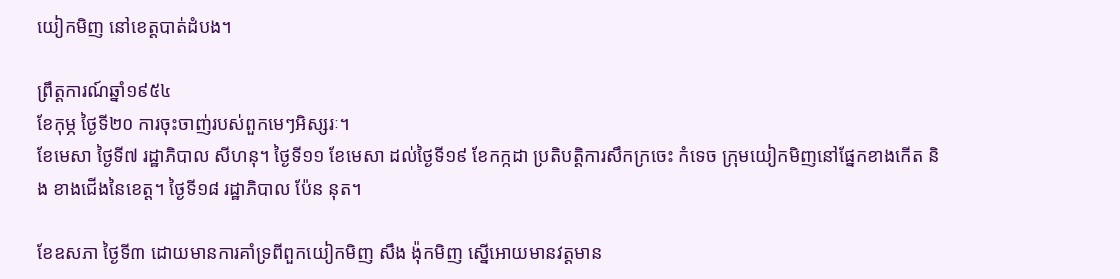យៀកមិញ នៅខេត្ដបាត់ដំបង។

ព្រឹត្ដការណ៍ឆ្នាំ១៩៥៤
ខែកុម្ភ ថ្ងៃទី២០ ការចុះចាញ់របស់ពួកមេៗអិស្សរៈ។
ខែមេសា ថ្ងៃទី៧ រដ្ឋាភិបាល សីហនុ។ ថ្ងៃទី១១ ខែមេសា ដល់ថ្ងៃទី១៩ ខែកក្កដា ប្រតិបត្ដិការសឹកក្រចេះ កំទេច ក្រុមយៀកមិញនៅផ្នែកខាងកើត និង ខាងជើងនៃខេត្ដ។ ថ្ងៃទី១៨ រដ្ឋាភិបាល ប៉ែន នុត។

ខែឧសភា ថ្ងៃទី៣ ដោយមានការគាំទ្រពីពួកយៀកមិញ សឹង ង៉ុកមិញ ស្នើអោយមានវត្ដមាន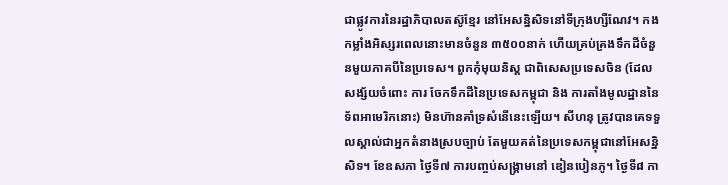ជាផ្លូវការនៃរដ្ឋាភិបាលតស៊ូខ្មែរ នៅអែសន្និសិទនៅទីក្រុងហ្សឺណែវ។ កងកម្លាំងអិស្សរពេលនោះមានចំនួន ៣៥០០នាក់ ហើយគ្រប់គ្រងទឹកដីចំនួនមួយភាគបីនៃប្រទេស។ ពួកកុំមុយនិស្ដ ជាពិសេសប្រទេសចិន (ដែលសង្ស័យចំពោះ ការ ចែកទឹកដីនៃប្រទេសកម្ពុជា និង ការតាំងមូលដ្ឋាននៃទ័ពអាមេរិកនោះ) មិនហ៊ានគាំទ្រសំនើនេះឡើយ។ សីហនុ ត្រូវបានគេទទួលស្គាល់ជាអ្នកតំនាងស្របច្បាប់ តែមួយគត់នៃប្រទេសកម្ពុជានៅអែសន្និសិទ។ ខែឧសភា ថ្ងៃទី៧ ការបញ្ចប់សង្រ្គាមនៅ ឌៀនបៀនភូ។ ថ្ងៃទី៨ កា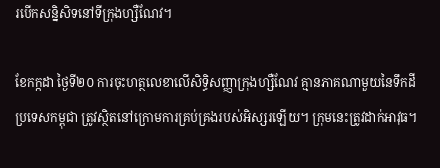របើកសន្និសិទនៅទីក្រុងហ្សឺណែវ។

ខែកក្កដា ថ្ងៃទី២០ ការចុះហត្ថលេខាលើសិទ្ធិសញ្ញាក្រុងហ្សឺណែវ គ្មានភាគណាមួយនៃទឹកដីប្រទេសកម្ពុជា ត្រូវស្ថិតនៅក្រោមការគ្រប់គ្រងរបស់អិស្សរឡើយ។ ក្រុមនេះត្រូវដាក់អាវុធ។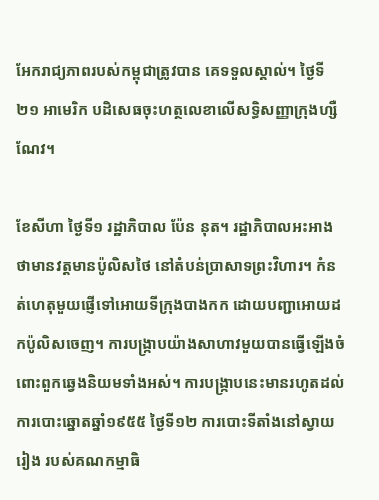អែករាជ្យភាពរបស់កម្ពុជាត្រូវបាន គេទទួលស្គាល់។ ថ្ងៃទី២១ អាមេរិក បដិសេធចុះហត្ថលេខាលើសទ្ធិសញ្ញាក្រុងហ្សឺណែវ។

ខែសីហា ថ្ងៃទី១ រដ្ឋាភិបាល ប៉ែន នុត។ រដ្ឋាភិបាលអះអាងថាមានវត្ដមានប៉ូលិសថៃ នៅតំបន់ប្រាសាទព្រះវិហារ។ កំនត់ហេតុមួយផ្ញើទៅអោយទីក្រុងបាងកក ដោយបញ្ជាអោយដកប៉ូលិសចេញ។ ការបង្រ្កាបយ៉ាងសាហាវមួយបានធ្វើឡើងចំពោះពួកឆ្វេងនិយមទាំងអស់។ ការបង្រ្កាបនេះមានរហូតដល់ការបោះឆ្នោតឆ្នាំ១៩៥៥ ថ្ងៃទី១២ ការបោះទីតាំងនៅស្វាយរៀង របស់គណកម្មាធិ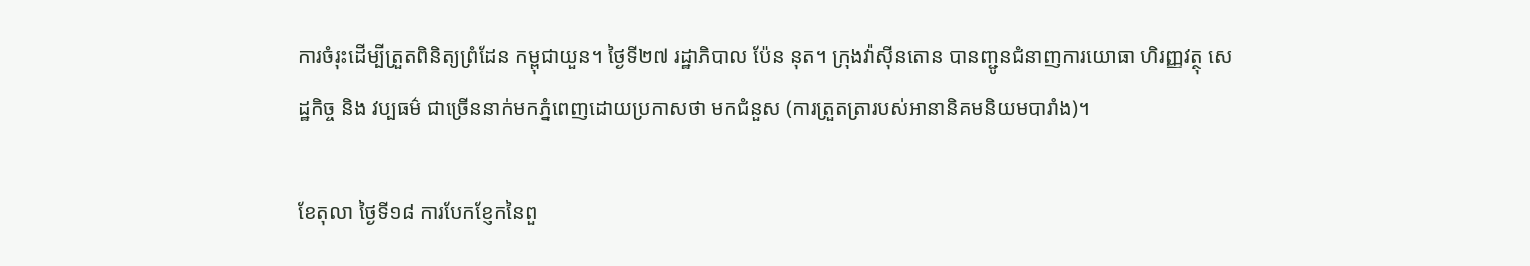ការចំរុះដើម្បីត្រួតពិនិត្យព្រំដែន កម្ពុជាយួន។ ថ្ងៃទី២៧ រដ្ឋាភិបាល ប៉ែន នុត។ ក្រុងវ៉ាស៊ីនតោន បានញ្ជូនជំនាញការយោធា ហិរញ្ញវត្ថុ សេដ្ឋកិច្ច និង វប្បធម៌ ជាច្រើននាក់មកភ្នំពេញដោយប្រកាសថា មកជំនួស (ការត្រួតត្រារបស់អានានិគមនិយមបារាំង)។

ខែតុលា ថ្ងៃទី១៨ ការបែកខែ្ញកនៃពួ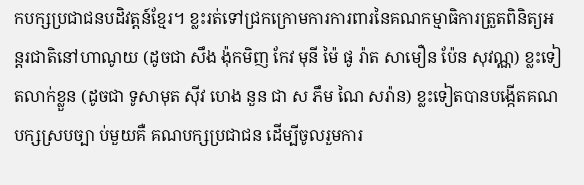កបក្សប្រជាជនបដិវត្ដន៍ខ្មែរ។ ខ្លះរត់ទៅជ្រកក្រោមការការពារនៃគណកម្មាធិការត្រួតពិនិត្យអន្ដរជាតិនៅហាណូយ (ដូចជា សឹង ង៉ុកមិញ កែវ មុនី ម៉ៃ ផូ រ៉ាត សាមឿន ប៉ែន សុវណ្ណ) ខ្លះទៀតលាក់ខ្លួន (ដូចជា ទូសាមុត ស៊ីវ ហេង នួន ជា ស ភឹម ណៃ សរ៉ាន) ខ្លះទៀតបានបង្កើតគណបក្សស្របច្បា ប់មួយគឺ គណបក្សប្រជាជន ដើម្បីចូលរួមការ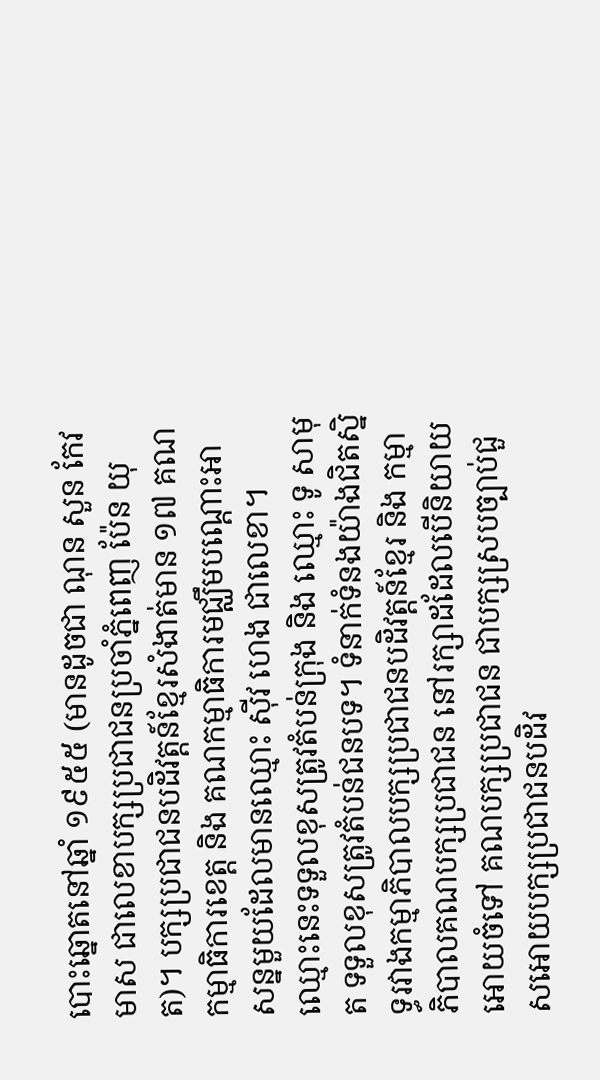បោះឆ្នោតនៅឆ្នាំ ១៩៥៥ (មានដូចជា ណុន សួន កែវ មាស ជាលេខាបក្សប្រជាជនប្រចាំភ្នំពេញ ប៉ែន យុត)។ បក្សប្រជាជនបដិវត្ដន៍ខ្មែរសំងាត់មាន ១៧ គណកម្មាធិការខេត្ដ និង គណកម្មាធិការមជ្ឈឹមបណ្ដោះអាសន្នមួយដែលមានឈ្មោះ ស៊ីវ ហេង ជាលេខា។ ឈ្មោះនេះទទួលខុសត្រូវតំបន់ក្រុង និង ឈ្មោះ ទូ សាមុត ទទួលខុសត្រូវតំបន់ជនបទ។ ទំនាក់ទំនងយ៉ាងជិតស្និទ្ធរវាងកម្មាភិបាលបក្សប្រជាជនបដិវត្ដន៍ខ្មែរ និង កម្មាភិបាលគណបក្សប្រជាជន នៅរក្សាដដែលបើនិយាយអោយចំទៅ គណបក្សប្រជាជន ជាបក្សស្របច្បាប់ជួសអោយបក្សប្រជាជនបដិវ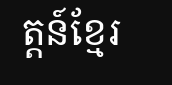ត្ដន៍ខ្មែរ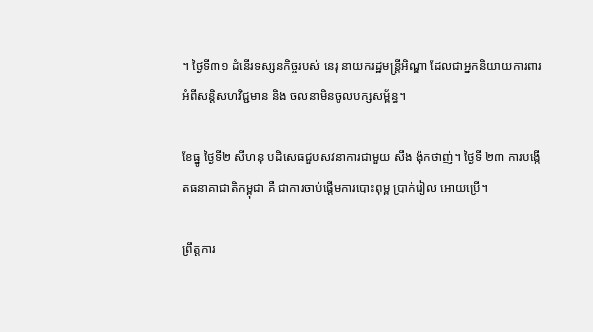។ ថ្ងៃទី៣១ ដំនើរទស្សនកិច្ចរបស់ នេរុ នាយករដ្ឋមន្រ្ដីអិណ្ឌា ដែលជាអ្នកនិយាយការពារអំពីសន្ដិសហវិជ្ជមាន និង ចលនាមិនចូលបក្សសម្ព័ន្ធ។

ខែធ្នូ ថ្ងៃទី២ សីហនុ បដិសេធជួបសវនាការជាមួយ សឹង ង៉ុកថាញ់។ ថ្ងៃទី ២៣ ការបង្កើតធនាគាជាតិកម្ពុជា គឺ ជាការចាប់ផ្ដើមការបោះពុម្ព ប្រាក់រៀល អោយប្រើ។

ព្រឹត្ដការ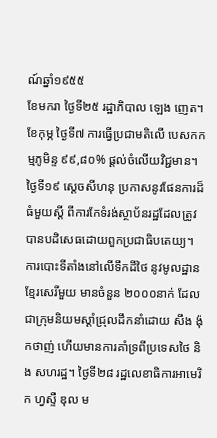ណ៍ឆ្នាំ១៩៥៥
ខែមករា ថ្ងៃទី២៥ រដ្ឋាភិបាល ឡេង ញេត។
ខែកុម្ភ ថ្ងៃទី៧ ការធ្វើប្រជាមតិលើ បេសកកម្មភូមិន្ទ ៩៩,៨០% ផ្ដល់ចំលើយវិជ្ជមាន។ ថ្ងៃទី១៩ ស្ដេចសីហនុ ប្រកាសនូវផែនការដ៏ធំមួយស្ដី ពីការកែទំរង់ស្ថាប័នរដ្ឋដែលត្រូវបានបដិសេធដោយពួកប្រជាធិបតេយ្យ។ ការបោះទីតាំងនៅលើទឹកដីថៃ នូវមូលដ្ឋានខ្មែរសេរីមួយ មានចំនួន ២០០០នាក់ ដែលជាក្រុមនិយមស្ដាំជ្រុលដឹកនាំដោយ សឹង ង៉ុកថាញ់ ហើយមានការគាំទ្រពីប្រទេសថៃ និង សហរដ្ឋ។ ថ្ងៃទី២៨ រដ្ឋលេខាធិការអាមេរិក ហ្វស្ទឺ ឌុល ម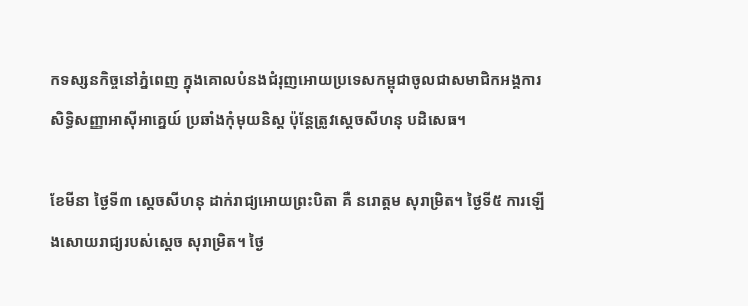កទស្សនកិច្ចនៅភ្នំពេញ ក្នុងគោលបំនងជំរុញអោយប្រទេសកម្ពុជាចូលជាសមាជិកអង្គការសិទ្ធិសញ្ញាអាស៊ីអាគេ្នយ៍ ប្រឆាំងកុំមុយនិស្ដ ប៉ុន្ដែត្រូវស្ដេចសីហនុ បដិសេធ។

ខែមីនា ថ្ងៃទី៣ ស្ដេចសីហនុ ដាក់រាជ្យអោយព្រះបិតា គឺ នរោត្ដម សុរាម្រិត។ ថ្ងៃទី៥ ការឡើងសោយរាជ្យរបស់ស្ដេច សុរាម្រិត។ ថ្ងៃ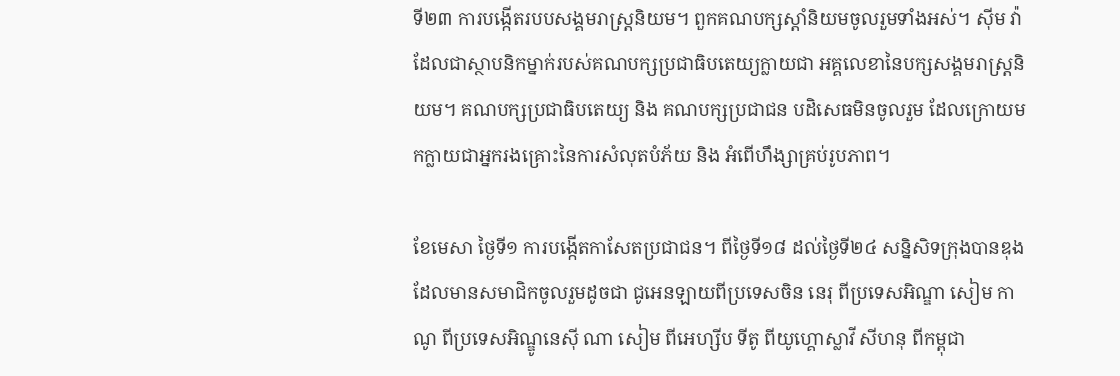ទី២៣ ការបង្កើតរបបសង្គមរាស្រ្ដនិយម។ ពួកគណបក្សស្ដាំនិយមចូលរួមទាំងអស់។ ស៊ីម វ៉ា ដែលជាស្ថាបនិកម្នាក់របស់គណបក្សប្រជាធិបតេយ្យក្លាយជា អគ្គលេខានៃបក្សសង្គមរាស្រ្ដនិយម។ គណបក្សប្រជាធិបតេយ្យ និង គណបក្សប្រជាជន បដិសេធមិនចូលរួម ដែលក្រោយមកក្លាយជាអ្នករងគ្រោះនៃការសំលុតបំភ័យ និង អំពើហឹង្សាគ្រប់រូបភាព។

ខែមេសា ថ្ងៃទី១ ការបង្កើតកាសែតប្រជាជន។ ពីថ្ងៃទី១៨ ដល់ថ្ងៃទី២៤ សន្និសិទក្រុងបានឌុង ដែលមានសមាជិកចូលរួមដូចជា ជូអេនឡាយពីប្រទេសចិន នេរុ ពីប្រទេសអិណ្ឌា សៀម កាណូ ពីប្រទេសអិណ្ឌូនេស៊ី ណា សៀម ពីអេហ្សីប ទីតូ ពីយូហ្គោស្លាវី សីហនុ ពីកម្ពុជា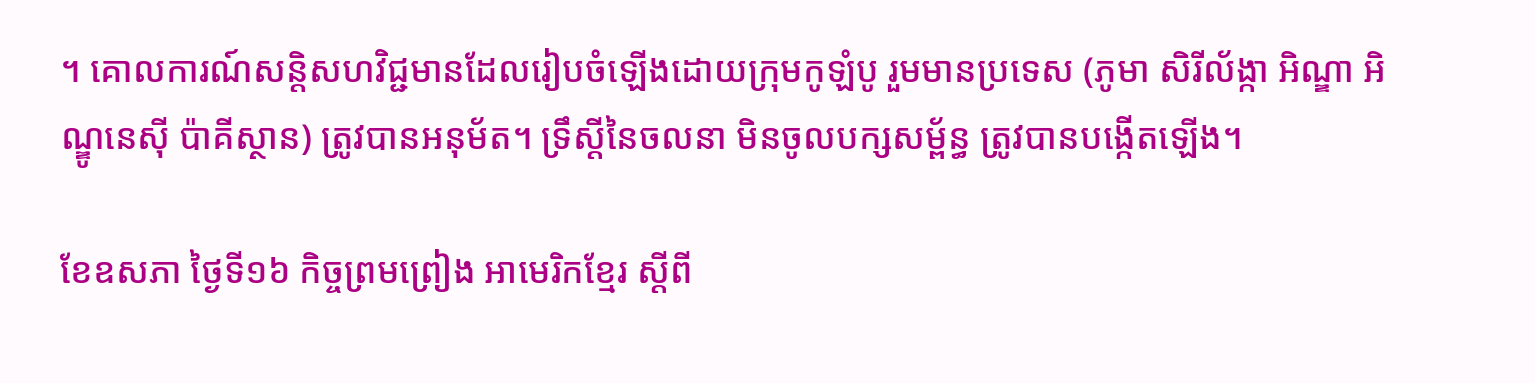។ គោលការណ៍សន្ដិសហវិជ្ជមានដែលរៀបចំឡើងដោយក្រុមកូឡំបូ រួមមានប្រទេស (ភូមា សិរីល័ង្កា អិណ្ឌា អិណ្ឌូនេស៊ី ប៉ាគីស្ថាន) ត្រូវបានអនុម័ត។ ទ្រឹស្ដីនៃចលនា មិនចូលបក្សសម្ព័ន្ធ ត្រូវបានបង្កើតឡើង។

ខែឧសភា ថ្ងៃទី១៦ កិច្ចព្រមព្រៀង អាមេរិកខ្មែរ ស្ដីពី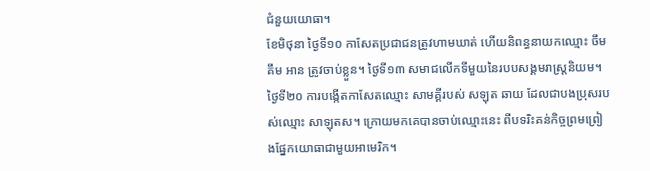ជំនួយយោធា។
ខែមិថុនា ថ្ងៃទី១០ កាសែតប្រជាជនត្រូវហាមឃាត់ ហើយនិពន្ធនាយកឈ្មោះ ចឹមគឹម អាន ត្រូវចាប់ខ្លួន។ ថ្ងៃទី១៣ សមាជលើកទីមួយនៃរបបសង្គមរាស្រ្ដនិយម។ ថ្ងៃទី២០ ការបង្កើតកាសែតឈ្មោះ សាមគ្គីរបស់ សឡុត ឆាយ ដែលជាបងប្រុសរបស់ឈ្មោះ សាឡុតស។ ក្រោយមកគេបានចាប់ឈ្មោះនេះ ពីបទរិះគន់កិច្ចព្រមព្រៀងផ្នែកយោធាជាមួយអាមេរិក។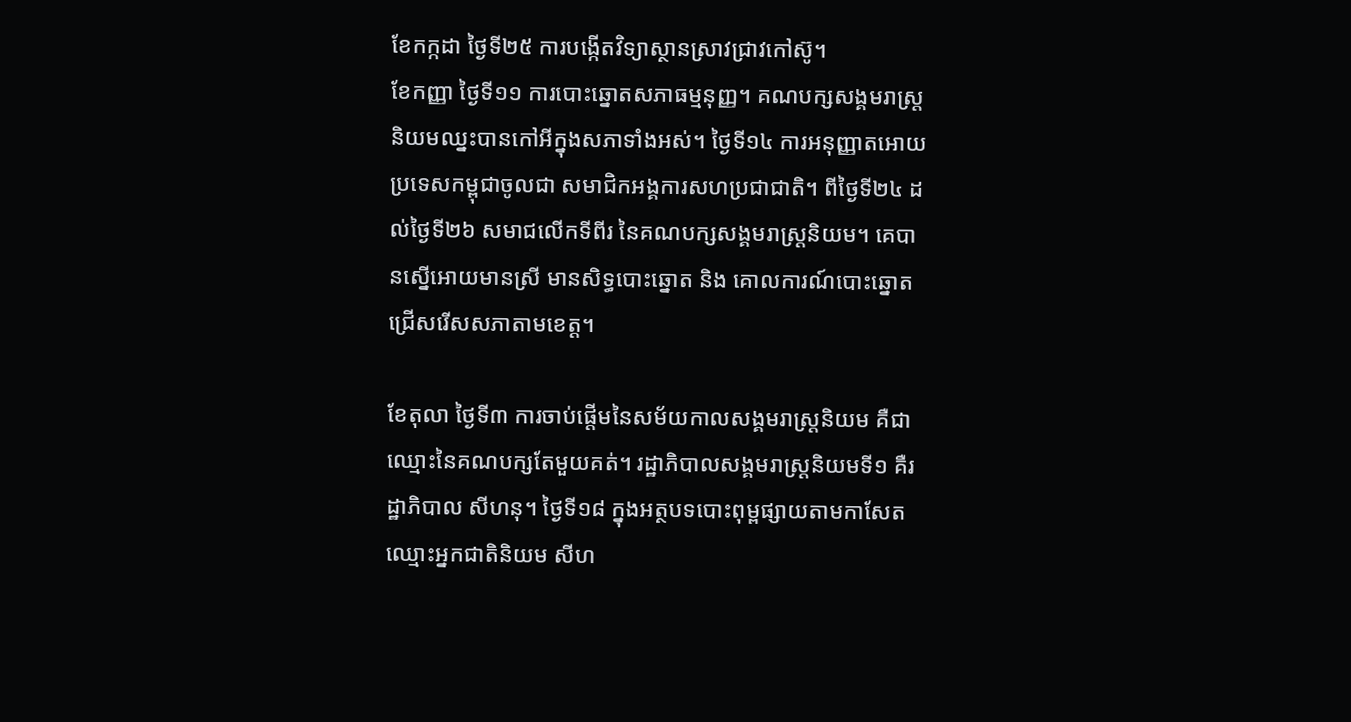ខែកក្កដា ថ្ងៃទី២៥ ការបង្កើតវិទ្យាស្ថានស្រាវជ្រាវកៅស៊ូ។
ខែកញ្ញា ថ្ងៃទី១១ ការបោះឆ្នោតសភាធម្មនុញ្ញ។ គណបក្សសង្គមរាស្រ្ដនិយមឈ្នះបានកៅអីក្នុងសភាទាំងអស់។ ថ្ងៃទី១៤ ការអនុញ្ញាតអោយប្រទេសកម្ពុជាចូលជា សមាជិកអង្គការសហប្រជាជាតិ។ ពីថ្ងៃទី២៤ ដល់ថ្ងៃទី២៦ សមាជលើកទីពីរ នៃគណបក្សសង្គមរាស្រ្ដនិយម។ គេបានស្នើអោយមានស្រី មានសិទ្ធបោះឆ្នោត និង គោលការណ៍បោះឆ្នោតជ្រើសរើសសភាតាមខេត្ដ។

ខែតុលា ថ្ងៃទី៣ ការចាប់ផ្ដើមនៃសម័យកាលសង្គមរាស្រ្ដនិយម គឺជាឈ្មោះនៃគណបក្សតែមួយគត់។ រដ្ឋាភិបាលសង្គមរាស្រ្ដនិយមទី១ គឺរដ្ឋាភិបាល សីហនុ។ ថ្ងៃទី១៨ ក្នុងអត្ថបទបោះពុម្ពផ្សាយតាមកាសែតឈ្មោះអ្នកជាតិនិយម សីហ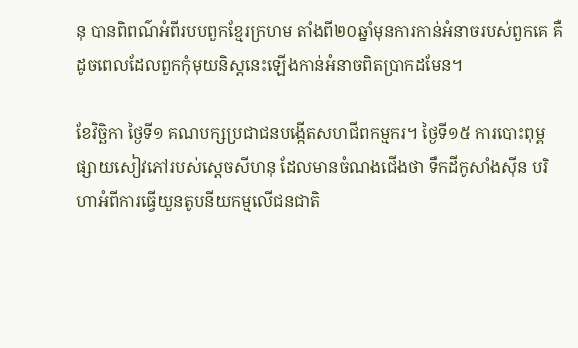នុ បានពិពណ៌អំពីរបបពួកខ្មែរក្រហម តាំងពី២០ឆ្នាំមុនការកាន់អំនាចរបស់ពួកគេ គឺដូចពេលដែលពួកកុំមុយនិស្ដនេះឡើងកាន់អំនាចពិតប្រាកដមែន។

ខែវិច្ឆិកា ថ្ងៃទី១ គណបក្សប្រជាជនបង្កើតសហជីពកម្មករ។ ថ្ងៃទី១៥ ការបោះពុម្ពផ្សាយសៀវភៅរបស់ស្ដេចសីហនុ ដែលមានចំណងជើងថា ទឹកដីកូសាំងស៊ីន បរិហាអំពីការធ្វើយួនតូបនីយកម្មលើជនជាតិ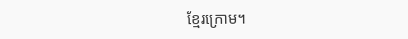ខ្មែរក្រោម។